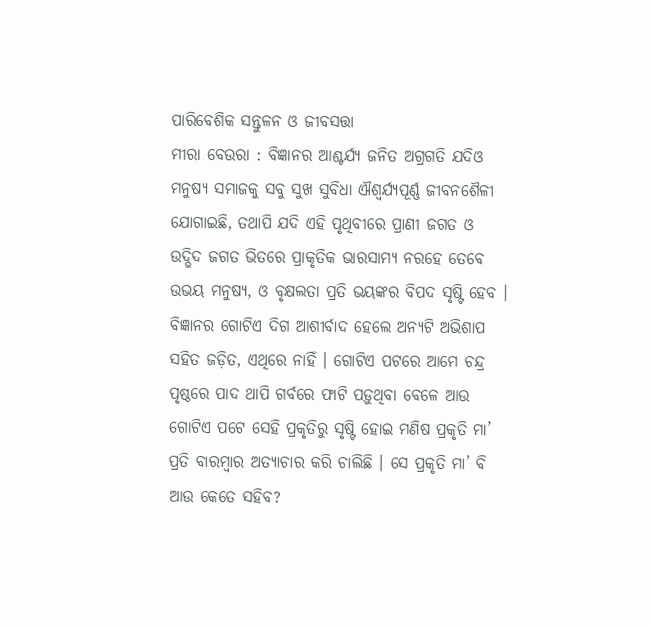ପାରିବେଶିକ ସନ୍ତୁଳନ ଓ ଜୀବସତ୍ତା
ମୀରା ବେଉରା : ବିଜ୍ଞାନର ଆଶ୍ଚର୍ଯ୍ୟ ଜନିତ ଅଗ୍ରଗତି ଯଦିଓ ମନୁଷ୍ୟ ସମାଜକୁ ସବୁ ସୁଖ ସୁବିଧା ଐଶ୍ୱର୍ଯ୍ୟପୂର୍ଣ୍ଣ ଜୀବନଶୈଳୀ ଯୋଗାଇଛି, ତଥାପି ଯଦି ଏହି ପୃଥିବୀରେ ପ୍ରାଣୀ ଜଗତ ଓ ଉଦ୍ଭିଦ ଜଗତ ଭିତରେ ପ୍ରାକୃତିକ ଭାରସାମ୍ୟ ନରହେ ତେବେ ଉଭୟ ମନୁଷ୍ୟ, ଓ ବୃକ୍ଷଲତା ପ୍ରତି ଭୟଙ୍କର ବିପଦ ସୃଷ୍ଟି ହେବ । ବିଜ୍ଞାନର ଗୋଟିଏ ଦିଗ ଆଶୀର୍ବାଦ ହେଲେ ଅନ୍ୟଟି ଅଭିଶାପ ସହିତ ଜଡ଼ିତ, ଏଥିରେ ନାହିଁ । ଗୋଟିଏ ପଟରେ ଆମେ ଚନ୍ଦ୍ର ପୃଷ୍ଠରେ ପାଦ ଥାପି ଗର୍ବରେ ଫାଟି ପଡ଼ୁଥିବା ବେଳେ ଆଉ ଗୋଟିଏ ପଟେ ସେହି ପ୍ରକୃତିରୁ ସୃଷ୍ଟି ହୋଇ ମଣିଷ ପ୍ରକୃତି ମା’ ପ୍ରତି ବାରମ୍ବାର ଅତ୍ୟାଚାର କରି ଚାଲିଛି । ସେ ପ୍ରକୃତି ମା’ ବି ଆଉ କେତେ ସହିବ?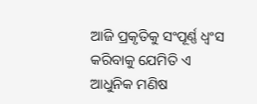ଆଜି ପ୍ରକୃତିକୁ ସଂପୂର୍ଣ୍ଣ ଧ୍ୱଂସ କରିବାକୁ ଯେମିତି ଏ ଆଧୁନିକ ମଣିଷ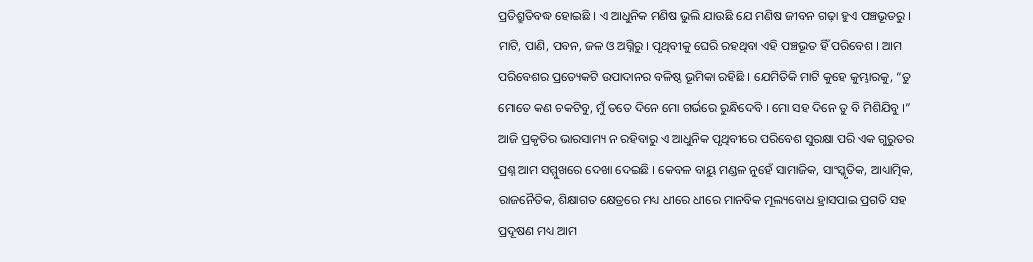ପ୍ରତିଶ୍ରୁତିବଦ୍ଧ ହୋଇଛି । ଏ ଆଧୁନିକ ମଣିଷ ଭୁଲି ଯାଉଛି ଯେ ମଣିଷ ଜୀବନ ଗଢ଼ା ହୁଏ ପଞ୍ଚଭୂତରୁ । ମାଟି, ପାଣି, ପବନ, ଜଳ ଓ ଅଗ୍ନିରୁ । ପୃଥିବୀକୁ ଘେରି ରହଥିବା ଏହି ପଞ୍ଚଭୂତ ହିଁ ପରିବେଶ । ଆମ ପରିବେଶର ପ୍ରତ୍ୟେକଟି ଉପାଦାନର ବଳିଷ୍ଠ ଭୂମିକା ରହିଛି । ଯେମିତିକି ମାଟି କୁହେ କୁମ୍ଭାରକୁ, “ତୁ ମୋତେ କଣ ଚକଟିବୁ, ମୁଁ ତତେ ଦିନେ ମୋ ଗର୍ଭରେ ରୁନ୍ଧିଦେବି । ମୋ ସହ ଦିନେ ତୁ ବି ମିଶିଯିବୁ ।”
ଆଜି ପ୍ରକୃତିର ଭାରସାମ୍ୟ ନ ରହିବାରୁ ଏ ଆଧୁନିକ ପୃଥିବୀରେ ପରିବେଶ ସୁରକ୍ଷା ପରି ଏକ ଗୁରୁତର ପ୍ରଶ୍ନ ଆମ ସମ୍ମୁଖରେ ଦେଖା ଦେଇଛି । କେବଳ ବାୟୁ ମଣ୍ଡଳ ନୁହେଁ ସାମାଜିକ, ସାଂସ୍କୃତିକ, ଆଧ୍ୟାତ୍ମିକ, ରାଜନୈତିକ, ଶିକ୍ଷାଗତ କ୍ଷେତ୍ରରେ ମଧ୍ୟ ଧୀରେ ଧୀରେ ମାନବିକ ମୂଲ୍ୟବୋଧ ହ୍ରାସପାଇ ପ୍ରଗତି ସହ ପ୍ରଦୂଷଣ ମଧ୍ୟ ଆମ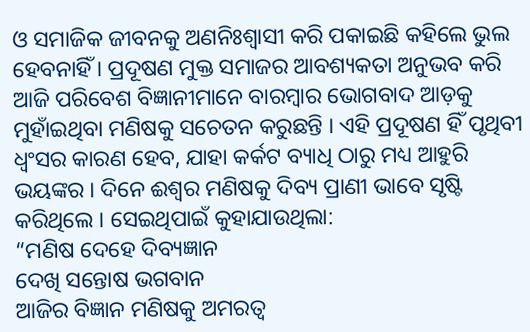ଓ ସମାଜିକ ଜୀବନକୁ ଅଣନିଃଶ୍ୱାସୀ କରି ପକାଇଛି କହିଲେ ଭୁଲ ହେବନାହିଁ । ପ୍ରଦୂଷଣ ମୁକ୍ତ ସମାଜର ଆବଶ୍ୟକତା ଅନୁଭବ କରି ଆଜି ପରିବେଶ ବିଜ୍ଞାନୀମାନେ ବାରମ୍ବାର ଭୋଗବାଦ ଆଡ଼କୁ ମୁହାଁଇଥିବା ମଣିଷକୁ ସଚେତନ କରୁଛନ୍ତି । ଏହି ପ୍ରଦୂଷଣ ହିଁ ପୃଥିବୀ ଧ୍ୱଂସର କାରଣ ହେବ, ଯାହା କର୍କଟ ବ୍ୟାଧି ଠାରୁ ମଧ୍ୟ ଆହୁରି ଭୟଙ୍କର । ଦିନେ ଈଶ୍ୱର ମଣିଷକୁ ଦିବ୍ୟ ପ୍ରାଣୀ ଭାବେ ସୃଷ୍ଟି କରିଥିଲେ । ସେଇଥିପାଇଁ କୁହାଯାଉଥିଲା:
“ମଣିଷ ଦେହେ ଦିବ୍ୟଜ୍ଞାନ
ଦେଖି ସନ୍ତୋଷ ଭଗବାନ
ଆଜିର ବିଜ୍ଞାନ ମଣିଷକୁ ଅମରତ୍ୱ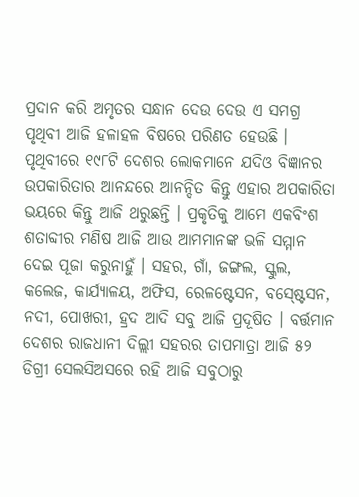ପ୍ରଦାନ କରି ଅମୃତର ସନ୍ଧାନ ଦେଉ ଦେଉ ଏ ସମଗ୍ର ପୃଥିବୀ ଆଜି ହଳାହଳ ବିଷରେ ପରିଣତ ହେଉଛି । ପୃଥିବୀରେ ୧୯୮ଟି ଦେଶର ଲୋକମାନେ ଯଦିଓ ବିଜ୍ଞାନର ଉପକାରିତାର ଆନନ୍ଦରେ ଆନନ୍ଦିତ କିନ୍ତୁ ଏହାର ଅପକାରିତା ଭୟରେ କିନ୍ତୁ ଆଜି ଥରୁଛନ୍ତି । ପ୍ରକୃତିକୁ ଆମେ ଏକବିଂଶ ଶତାବ୍ଦୀର ମଣିଷ ଆଜି ଆଉ ଆମମାନଙ୍କ ଭଳି ସମ୍ମାନ ଦେଇ ପୂଜା କରୁନାହୁଁ । ସହର, ଗାଁ, ଜଙ୍ଗଲ, ସ୍କୁଲ, କଲେଜ, କାର୍ଯ୍ୟାଳୟ, ଅଫିସ, ରେଳଷ୍ଟେସନ, ବସ୍ଷ୍ଟେସନ, ନଦୀ, ପୋଖରୀ, ହ୍ରଦ ଆଦି ସବୁ ଆଜି ପ୍ରଦୂଷିତ । ବର୍ତ୍ତମାନ ଦେଶର ରାଜଧାନୀ ଦିଲ୍ଲୀ ସହରର ତାପମାତ୍ରା ଆଜି ୫୨ ଡିଗ୍ରୀ ସେଲସିଅସରେ ରହି ଆଜି ସବୁଠାରୁ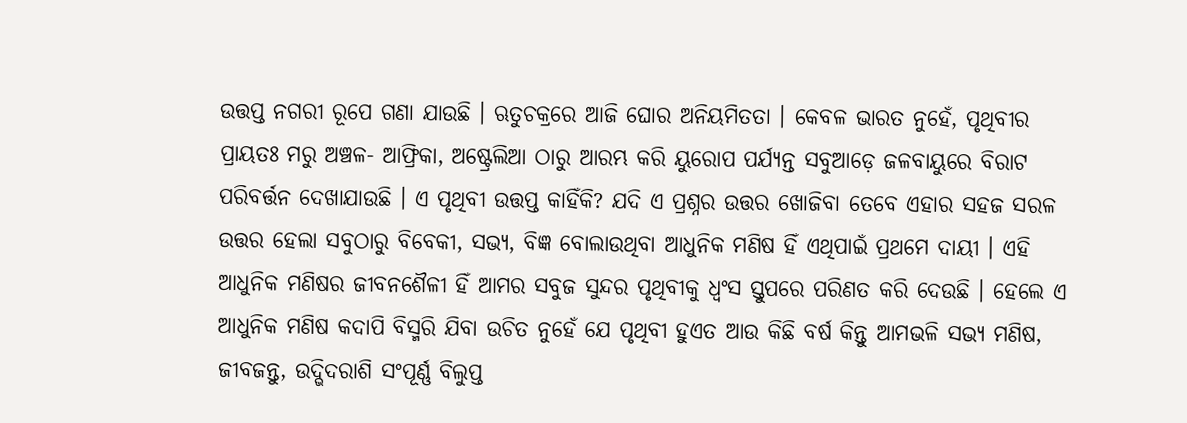ଉତ୍ତପ୍ତ ନଗରୀ ରୂପେ ଗଣା ଯାଉଛି । ଋତୁଚକ୍ରରେ ଆଜି ଘୋର ଅନିୟମିତତା । କେବଳ ଭାରତ ନୁହେଁ, ପୃଥିବୀର ପ୍ରାୟତଃ ମରୁ ଅଞ୍ଚଳ- ଆଫ୍ରିକା, ଅଷ୍ଟ୍ରେଲିଆ ଠାରୁ ଆରମ୍ଭ କରି ୟୁରୋପ ପର୍ଯ୍ୟନ୍ତ ସବୁଆଡ଼େ ଜଳବାୟୁରେ ବିରାଟ ପରିବର୍ତ୍ତନ ଦେଖାଯାଉଛି । ଏ ପୃଥିବୀ ଉତ୍ତପ୍ତ କାହିଁକି? ଯଦି ଏ ପ୍ରଶ୍ନର ଉତ୍ତର ଖୋଜିବା ତେବେ ଏହାର ସହଜ ସରଳ ଉତ୍ତର ହେଲା ସବୁଠାରୁ ବିବେକୀ, ସଭ୍ୟ, ବିଜ୍ଞ ବୋଲାଉଥିବା ଆଧୁନିକ ମଣିଷ ହିଁ ଏଥିପାଇଁ ପ୍ରଥମେ ଦାୟୀ । ଏହି ଆଧୁନିକ ମଣିଷର ଜୀବନଶୈଳୀ ହିଁ ଆମର ସବୁଜ ସୁନ୍ଦର ପୃଥିବୀକୁ ଧ୍ୱଂସ ସ୍ତୁପରେ ପରିଣତ କରି ଦେଉଛି । ହେଲେ ଏ ଆଧୁନିକ ମଣିଷ କଦାପି ବିସ୍ମରି ଯିବା ଉଚିତ ନୁହେଁ ଯେ ପୃଥିବୀ ହୁଏତ ଆଉ କିଛି ବର୍ଷ କିନ୍ତୁ ଆମଭଳି ସଭ୍ୟ ମଣିଷ, ଜୀବଜନ୍ତୁ, ଉଦ୍ଭିଦରାଶି ସଂପୂର୍ଣ୍ଣ ବିଲୁପ୍ତ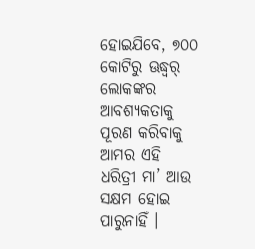ହୋଇଯିବେ, ୭୦୦ କୋଟିରୁ ଊଦ୍ଧ୍ୱର୍ ଲୋକଙ୍କର ଆବଶ୍ୟକତାକୁ ପୂରଣ କରିବାକୁ ଆମର ଏହି ଧରିତ୍ରୀ ମା’ ଆଉ ସକ୍ଷମ ହୋଇ ପାରୁନାହିଁ ।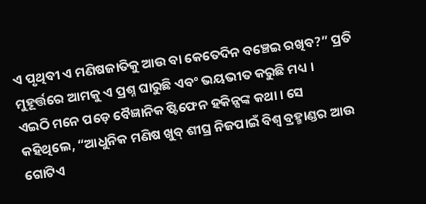ଏ ପୃଥିବୀ ଏ ମଣିଷଜାତିକୁ ଆଉ ବା କେତେଦିନ ବଞ୍ଚେଇ ରଖିବ?” ପ୍ରତି ମୁହୂର୍ତ୍ତରେ ଆମକୁ ଏ ପ୍ରଶ୍ନ ଘାରୁଛି ଏବଂ ଭୟଭୀତ କରୁଛି ମଧ୍ୟ ।
ଏଇଠି ମନେ ପଡ଼େ ବୈଜ୍ଞାନିକ ଷ୍ଟିଫେନ ହକିନ୍ସଙ୍କ କଥା । ସେ କହିଥିଲେ, “ଆଧୁନିକ ମଣିଷ ଖୁବ୍ ଶୀଘ୍ର ନିଜପାଇଁ ବିଶ୍ୱ ବ୍ରହ୍ମାଣ୍ଡର ଆଉ ଗୋଟିଏ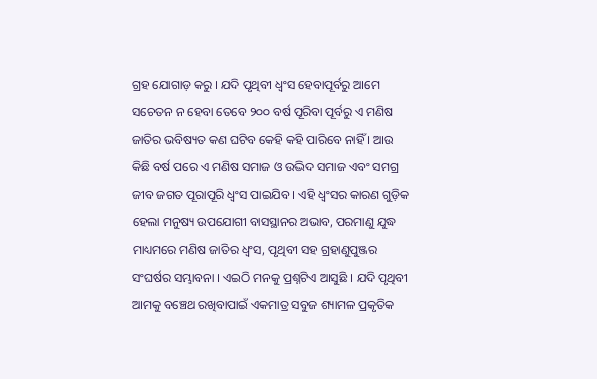ଗ୍ରହ ଯୋଗାଡ଼ କରୁ । ଯଦି ପୃଥିବୀ ଧ୍ୱଂସ ହେବାପୂର୍ବରୁ ଆମେ ସଚେତନ ନ ହେବା ତେବେ ୨୦୦ ବର୍ଷ ପୂରିବା ପୂର୍ବରୁ ଏ ମଣିଷ ଜାତିର ଭବିଷ୍ୟତ କଣ ଘଟିବ କେହି କହି ପାରିବେ ନାହିଁ । ଆଉ କିଛି ବର୍ଷ ପରେ ଏ ମଣିଷ ସମାଜ ଓ ଉଦ୍ଭିଦ ସମାଜ ଏବଂ ସମଗ୍ର ଜୀବ ଜଗତ ପୂରାପୂରି ଧ୍ୱଂସ ପାଇଯିବ । ଏହି ଧ୍ୱଂସର କାରଣ ଗୁଡ଼ିକ ହେଲା ମନୁଷ୍ୟ ଉପଯୋଗୀ ବାସସ୍ଥାନର ଅଭାବ, ପରମାଣୁ ଯୁଦ୍ଧ ମାଧ୍ୟମରେ ମଣିଷ ଜାତିର ଧ୍ୱଂସ, ପୃଥିବୀ ସହ ଗ୍ରହାଣୁପୁଞ୍ଜର ସଂଘର୍ଷର ସମ୍ଭାବନା । ଏଇଠି ମନକୁ ପ୍ରଶ୍ନଟିଏ ଆସୁଛି । ଯଦି ପୃଥିବୀ ଆମକୁ ବଞ୍ଚେଥ ରଖିବାପାଇଁ ଏକମାତ୍ର ସବୁଜ ଶ୍ୟାମଳ ପ୍ରକୃତିକ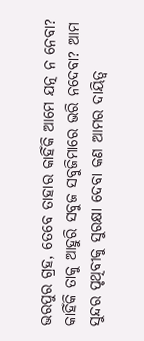ଭରପୁର ଗ୍ରହ, ତେବେ ତାହାର କାହିଁକି ଆମେ ଯତ୍ନ ନ ନେବା? କାହିଁକି ତାକୁ ଆହୁରି ସବୁଜ ସବୁଜିମାରେ ଭରି ନଦେବା? ଆମ ସୁନ୍ଦର ପୃଥିବୀକୁ ସୁରକ୍ଷା ଦେବା କଣ ଆମର ଦାୟିତ୍ୱ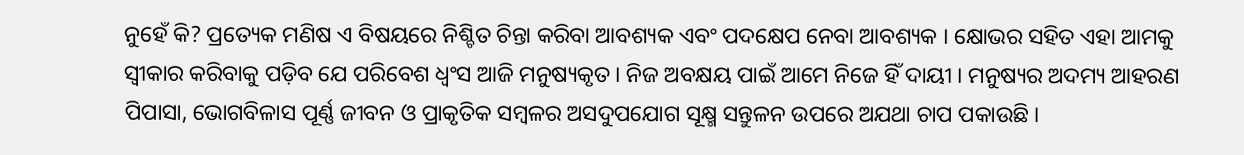ନୁହେଁ କି? ପ୍ରତ୍ୟେକ ମଣିଷ ଏ ବିଷୟରେ ନିଶ୍ଚିତ ଚିନ୍ତା କରିବା ଆବଶ୍ୟକ ଏବଂ ପଦକ୍ଷେପ ନେବା ଆବଶ୍ୟକ । କ୍ଷୋଭର ସହିତ ଏହା ଆମକୁ ସ୍ୱୀକାର କରିବାକୁ ପଡ଼ିବ ଯେ ପରିବେଶ ଧ୍ୱଂସ ଆଜି ମନୁଷ୍ୟକୃତ । ନିଜ ଅବକ୍ଷୟ ପାଇଁ ଆମେ ନିଜେ ହିଁ ଦାୟୀ । ମନୁଷ୍ୟର ଅଦମ୍ୟ ଆହରଣ ପିପାସା, ଭୋଗବିଳାସ ପୂର୍ଣ୍ଣ ଜୀବନ ଓ ପ୍ରାକୃତିକ ସମ୍ବଳର ଅସଦୁପଯୋଗ ସୂକ୍ଷ୍ମ ସନ୍ତୁଳନ ଉପରେ ଅଯଥା ଚାପ ପକାଉଛି ।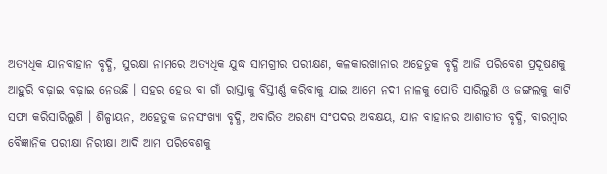ଅତ୍ୟଧିକ ଯାନବାହାନ ବୃଦ୍ଧି, ସୁରକ୍ଷା ନାମରେ ଅତ୍ୟଧିକ ଯୁଦ୍ଧ ସାମଗ୍ରୀର ପରୀକ୍ଷଣ, କଳକାରଖାନାର ଅହେତୁକ ବୃଦ୍ଧି ଆଜି ପରିବେଶ ପ୍ରଦୂଷଣକୁ ଆହୁରି ବଢ଼ାଇ ବଢ଼ାଇ ନେଉଛି । ସହର ହେଉ ବା ଗାଁ ରାସ୍ତାକୁ ବିସ୍ତୀର୍ଣ୍ଣ କରିବାକୁ ଯାଇ ଆମେ ନଦୀ ନାଳକୁ ପୋତି ସାରିଲୁଣି ଓ ଜଙ୍ଗଲକୁ କାଟି ସଫା କରିସାରିଲୁଣି । ଶିଳ୍ପାୟନ, ଅହେତୁକ ଜନସଂଖ୍ୟା ବୃଦ୍ଧି, ଅବାରିତ ଅରଣ୍ୟ ସଂପଦର ଅବକ୍ଷୟ, ଯାନ ବାହାନର ଆଶାତୀତ ବୃଦ୍ଧି, ବାରମ୍ବାର ବୈଜ୍ଞାନିକ ପରୀକ୍ଷା ନିରୀକ୍ଷା ଆଦି ଆମ ପରିବେଶକୁ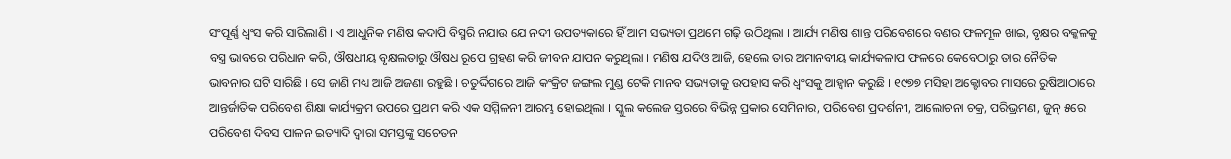ସଂପୂର୍ଣ୍ଣ ଧ୍ୱଂସ କରି ସାରିଲାଣି । ଏ ଆଧୁନିକ ମଣିଷ କଦାପି ବିସ୍ମରି ନଯାଉ ଯେ ନଦୀ ଉପତ୍ୟକାରେ ହିଁ ଆମ ସଭ୍ୟତା ପ୍ରଥମେ ଗଢ଼ି ଉଠିଥିଲା । ଆର୍ଯ୍ୟ ମଣିଷ ଶାନ୍ତ ପରିବେଶରେ ବଣର ଫଳମୂଳ ଖାଇ, ବୃକ୍ଷର ବକ୍କଳକୁ ବସ୍ତ୍ର ଭାବରେ ପରିଧାନ କରି, ଔଷଧୀୟ ବୃକ୍ଷଲତାରୁ ଔଷଧ ରୂପେ ଗ୍ରହଣ କରି ଜୀବନ ଯାପନ କରୁଥିଲା । ମଣିଷ ଯଦିଓ ଆଜି, ହେଲେ ତାର ଅମାନବୀୟ କାର୍ଯ୍ୟକଳାପ ଫଳରେ କେବେଠାରୁ ତାର ନୈତିକ ଭାବନାର ଘଟି ସାରିଛି । ସେ ଜାଣି ମଧ୍ୟ ଆଜି ଅଜଣା ରହୁଛି । ଚତୁର୍ଦ୍ଦିଗରେ ଆଜି କଂକ୍ରିଟ ଜଙ୍ଗଲ ମୁଣ୍ଡ ଟେକି ମାନବ ସଭ୍ୟତାକୁ ଉପହାସ କରି ଧ୍ୱଂସକୁ ଆହ୍ୱାନ କରୁଛି । ୧୯୭୭ ମସିହା ଅକ୍ଟୋବର ମାସରେ ରୁଷିଆଠାରେ ଆନ୍ତର୍ଜାତିକ ପରିବେଶ ଶିକ୍ଷା କାର୍ଯ୍ୟକ୍ରମ ଉପରେ ପ୍ରଥମ କରି ଏକ ସମ୍ମିଳନୀ ଆରମ୍ଭ ହୋଇଥିଲା । ସ୍କୁଲ କଲେଜ ସ୍ତରରେ ବିଭିନ୍ନ ପ୍ରକାର ସେମିନାର, ପରିବେଶ ପ୍ରଦର୍ଶନୀ, ଆଲୋଚନା ଚକ୍ର, ପରିଭ୍ରମଣ, ଜୁନ୍ ୫ରେ ପରିବେଶ ଦିବସ ପାଳନ ଇତ୍ୟାଦି ଦ୍ୱାରା ସମସ୍ତଙ୍କୁ ସଚେତନ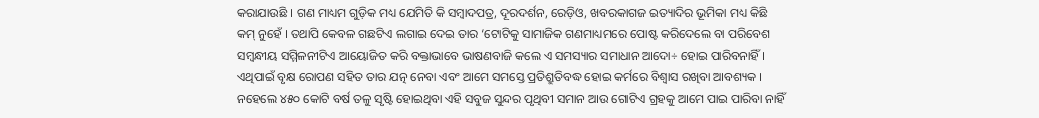କରାଯାଉଛି । ଗଣ ମାଧ୍ୟମ ଗୁଡ଼ିକ ମଧ୍ୟ ଯେମିତି କି ସମ୍ବାଦପତ୍ର, ଦୂରଦର୍ଶନ, ରେଡ଼ିଓ, ଖବରକାଗଜ ଇତ୍ୟାଦିର ଭୂମିକା ମଧ୍ୟ କିଛି କମ୍ ନୁହେଁ । ତଥାପି କେବଳ ଗଛଟିଏ ଲଗାଇ ଦେଇ ତାର ‘ଟୋଟିକୁ ସାମାଜିକ ଗଣମାଧ୍ୟମରେ ପୋଷ୍ଟ କରିଦେଲେ ବା ପରିବେଶ ସମ୍ବନ୍ଧୀୟ ସମ୍ମିଳନୀଟିଏ ଆୟୋଜିତ କରି ବକ୍ତାଭାବେ ଭାଷଣବାଜି କଲେ ଏ ସମସ୍ୟାର ସମାଧାନ ଆଦୋ÷ ହୋଇ ପାରିବନାହିଁ । ଏଥିପାଇଁ ବୃକ୍ଷ ରୋପଣ ସହିତ ତାର ଯତ୍ନ ନେବା ଏବଂ ଆମେ ସମସ୍ତେ ପ୍ରତିଶ୍ରୁତିବଦ୍ଧ ହୋଇ କର୍ମରେ ବିଶ୍ୱାସ ରଖିବା ଆବଶ୍ୟକ । ନହେଲେ ୪୫୦ କୋଟି ବର୍ଷ ତଳୁ ସୃଷ୍ଟି ହୋଇଥିବା ଏହି ସବୁଜ ସୁନ୍ଦର ପୃଥିବୀ ସମାନ ଆଉ ଗୋଟିଏ ଗ୍ରହକୁ ଆମେ ପାଇ ପାରିବା ନାହିଁ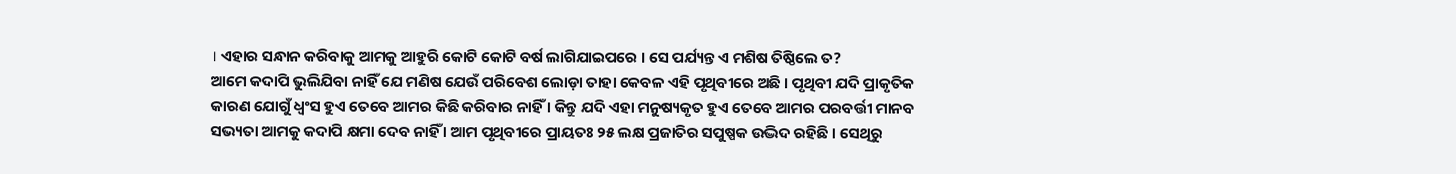। ଏହାର ସନ୍ଧାନ କରିବାକୁ ଆମକୁ ଆହୁରି କୋଟି କୋଟି ବର୍ଷ ଲାଗିଯାଇପରେ । ସେ ପର୍ଯ୍ୟନ୍ତ ଏ ମଶିଷ ତିଷ୍ଠିଲେ ତ?
ଆମେ କଦାପି ଭୁଲିଯିବା ନାହିଁ ଯେ ମଣିଷ ଯେଉଁ ପରିବେଶ ଲୋଡ଼ା ତାହା କେବଳ ଏହି ପୃଥିବୀରେ ଅଛି । ପୃଥିବୀ ଯଦି ପ୍ରାକୃତିକ କାରଣ ଯୋଗୁଁ ଧ୍ୱଂସ ହୁଏ ତେବେ ଆମର କିଛି କରିବାର ନାହିଁ । କିନ୍ତୁ ଯଦି ଏହା ମନୁଷ୍ୟକୃତ ହୁଏ ତେବେ ଆମର ପରବର୍ତ୍ତୀ ମାନବ ସଭ୍ୟତା ଆମକୁ କଦାପି କ୍ଷମା ଦେବ ନାହିଁ । ଆମ ପୃଥିବୀରେ ପ୍ରାୟତଃ ୨୫ ଲକ୍ଷ ପ୍ରଜାତିର ସପୁଷ୍ପକ ଉଦ୍ଭିଦ ରହିଛି । ସେଥିରୁ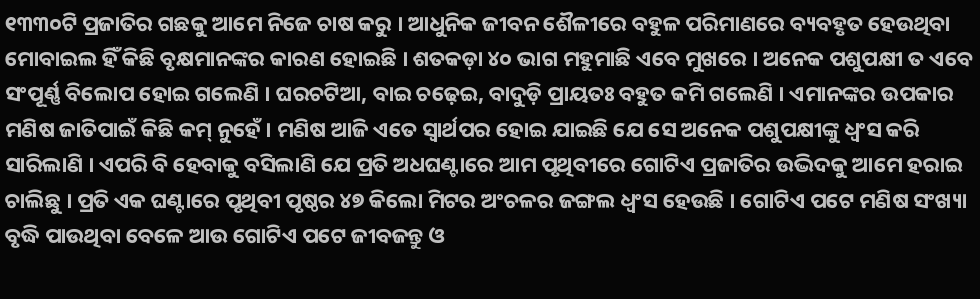୧୩୩୦ଟି ପ୍ରଜାତିର ଗଛକୁ ଆମେ ନିଜେ ଚାଷ କରୁ । ଆଧୁନିକ ଜୀବନ ଶୈଳୀରେ ବହୁଳ ପରିମାଣରେ ବ୍ୟବହୃତ ହେଉଥିବା ମୋବାଇଲ ହିଁ କିଛି ବୃକ୍ଷମାନଙ୍କର କାରଣ ହୋଇଛି । ଶତକଡ଼ା ୪୦ ଭାଗ ମହୁମାଛି ଏବେ ମୁଖରେ । ଅନେକ ପଶୁପକ୍ଷୀ ତ ଏବେ ସଂପୂର୍ଣ୍ଣ ବିଲୋପ ହୋଇ ଗଲେଣି । ଘରଚଟିଆ, ବାଇ ଚଢ଼େଇ, ବାଦୁଡ଼ି ପ୍ରାୟତଃ ବହୁତ କମି ଗଲେଣି । ଏମାନଙ୍କର ଉପକାର ମଣିଷ ଜାତିପାଇଁ କିଛି କମ୍ ନୁହେଁ । ମଣିଷ ଆଜି ଏତେ ସ୍ୱାର୍ଥପର ହୋଇ ଯାଇଛି ଯେ ସେ ଅନେକ ପଶୁପକ୍ଷୀଙ୍କୁ ଧ୍ୱଂସ କରି ସାରିଲାଣି । ଏପରି ବି ହେବାକୁ ବସିଲାଣି ଯେ ପ୍ରତି ଅଧଘଣ୍ଟାରେ ଆମ ପୃଥିବୀରେ ଗୋଟିଏ ପ୍ରଜାତିର ଉଦ୍ଭିଦକୁ ଆମେ ହରାଇ ଚାଲିଛୁ । ପ୍ରତି ଏକ ଘଣ୍ଟାରେ ପୃଥିବୀ ପୃଷ୍ଠର ୪୭ କିଲୋ ମିଟର ଅଂଚଳର ଜଙ୍ଗଲ ଧ୍ୱଂସ ହେଉଛି । ଗୋଟିଏ ପଟେ ମଣିଷ ସଂଖ୍ୟା ବୃଦ୍ଧି ପାଉଥିବା ବେଳେ ଆଉ ଗୋଟିଏ ପଟେ ଜୀବଜନ୍ତୁ ଓ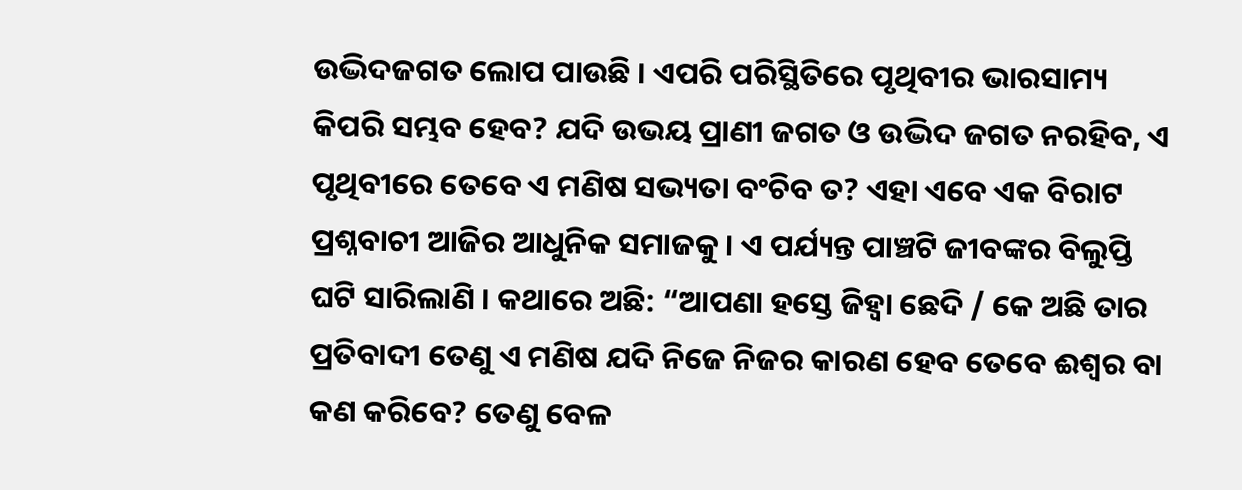ଉଦ୍ଭିଦଜଗତ ଲୋପ ପାଉଛି । ଏପରି ପରିସ୍ଥିତିରେ ପୃଥିବୀର ଭାରସାମ୍ୟ କିପରି ସମ୍ଭବ ହେବ? ଯଦି ଉଭୟ ପ୍ରାଣୀ ଜଗତ ଓ ଉଦ୍ଭିଦ ଜଗତ ନରହିବ, ଏ ପୃଥିବୀରେ ତେବେ ଏ ମଣିଷ ସଭ୍ୟତା ବଂଚିବ ତ? ଏହା ଏବେ ଏକ ବିରାଟ ପ୍ରଶ୍ନବାଚୀ ଆଜିର ଆଧୁନିକ ସମାଜକୁ । ଏ ପର୍ଯ୍ୟନ୍ତ ପାଞ୍ଚଟି ଜୀବଙ୍କର ବିଲୁପ୍ତି ଘଟି ସାରିଲାଣି । କଥାରେ ଅଛି: “ଆପଣା ହସ୍ତେ ଜିହ୍ୱା ଛେଦି / କେ ଅଛି ତାର ପ୍ରତିବାଦୀ ତେଣୁ ଏ ମଣିଷ ଯଦି ନିଜେ ନିଜର କାରଣ ହେବ ତେବେ ଈଶ୍ୱର ବା କଣ କରିବେ? ତେଣୁ ବେଳ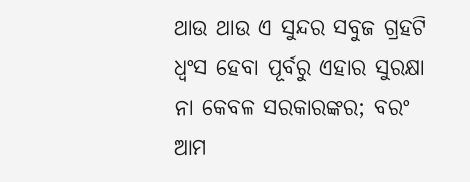ଥାଉ ଥାଉ ଏ ସୁନ୍ଦର ସବୁଜ ଗ୍ରହଟି ଧ୍ୱଂସ ହେବା ପୂର୍ବରୁ ଏହାର ସୁରକ୍ଷା ନା କେବଳ ସରକାରଙ୍କର; ବରଂ ଆମ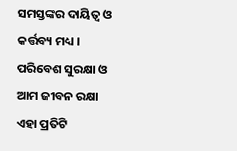ସମସ୍ତଙ୍କର ଦାୟିତ୍ୱ ଓ କର୍ତ୍ତବ୍ୟ ମଧ୍ୟ । ପରିବେଶ ସୁରକ୍ଷା ଓ ଆମ ଜୀବନ ରକ୍ଷା ଏହା ପ୍ରତିଟି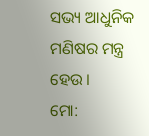ସଭ୍ୟ ଆଧୁନିକ ମଣିଷର ମନ୍ତ୍ର ହେଉ ।
ମୋ: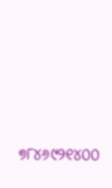୭୮୪୬୯୨୧୪୦୦